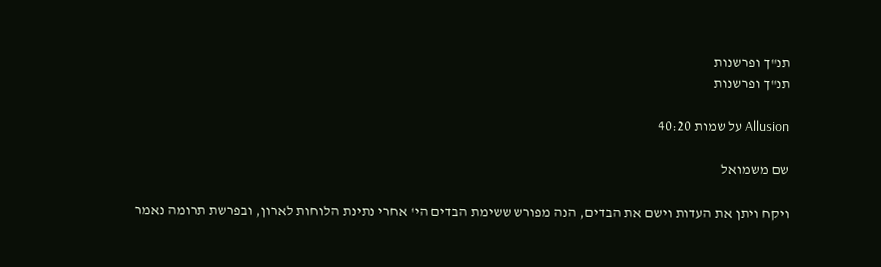תנ"ך ופרשנות
תנ"ך ופרשנות

Allusion על שמות 40:20

שם משמואל

ויקח ויתן את העדות וישם את הבדים, הנה מפורש ששימת הבדים הי' אחרי נתינת הלוחות לארון, ובפרשת תרומה נאמר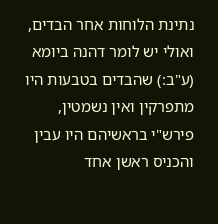נתינת הלוחות אחר הבדים, ואולי יש לומר דהנה ביומא (ע"ב:) שהבדים בטבעות היו מתפרקין ואין נשמטין, פירש"י בראשיהם היו עבין והכניס ראשן אחד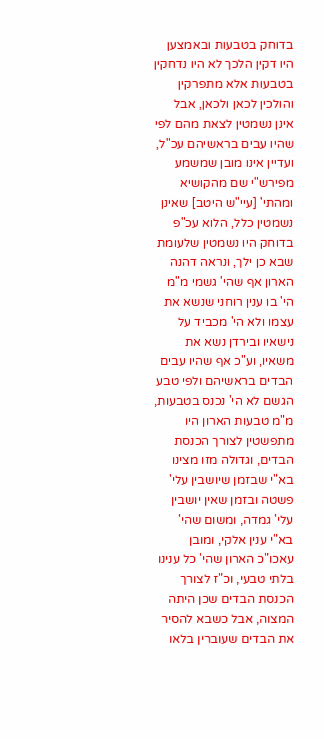בדוחק בטבעות ובאמצען היו דקין הלכך לא היו נדחקין בטבעות אלא מתפרקין והולכין לכאן ולכאן, אבל אינן נשמטין לצאת מהם לפי שהיו עבים בראשיהם עכ"ל, ועדיין אינו מובן שמשמע מפירש"י שם מהקושיא ומהתי' [עיי"ש היטב] שאינן נשמטין כלל, הלוא עכ"פ בדוחק היו נשמטין שלעומת שבא כן ילך, ונראה דהנה הארון אף שהי' גשמי מ"מ הי' בו ענין רוחני שנשא את עצמו ולא הי' מכביד על נישאיו ובירדן נשא את משאיו, וע"כ אף שהיו עבים הבדים בראשיהם ולפי טבע הגשם לא הי' נכנס בטבעות, מ"מ טבעות הארון היו מתפשטין לצורך הכנסת הבדים, וגדולה מזו מצינו בא"י שבזמן שיושבין עלי' פשטה ובזמן שאין יושבין עלי' גמדה, ומשום שהי' בא"י ענין אלקי, ומובן עאכו"כ הארון שהי' כל ענינו בלתי טבעי, וכ"ז לצורך הכנסת הבדים שכן היתה המצוה, אבל כשבא להסיר את הבדים שעוברין בלאו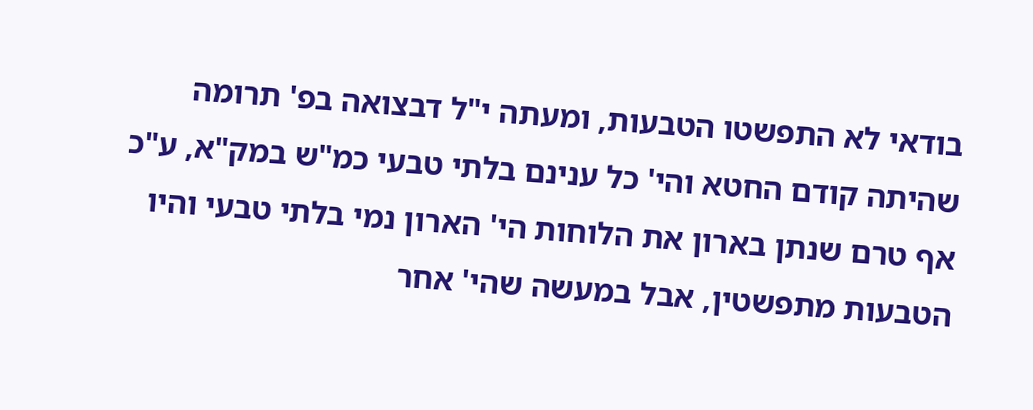בודאי לא התפשטו הטבעות, ומעתה י"ל דבצואה בפ' תרומה שהיתה קודם החטא והי' כל ענינם בלתי טבעי כמ"ש במק"א, ע"כ אף טרם שנתן בארון את הלוחות הי' הארון נמי בלתי טבעי והיו הטבעות מתפשטין, אבל במעשה שהי' אחר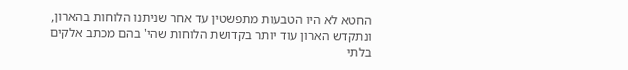החטא לא היו הטבעות מתפשטין עד אחר שניתנו הלוחות בהארון, ונתקדש הארון עוד יותר בקדושת הלוחות שהי' בהם מכתב אלקים בלתי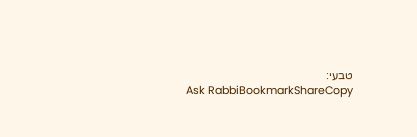טבעי:
Ask RabbiBookmarkShareCopy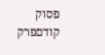פסוק קודםפרק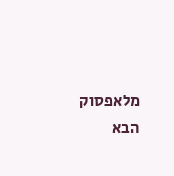מלאפסוק הבא